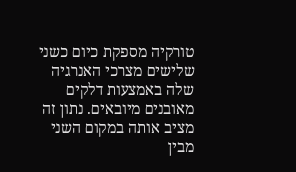טורקיה מספקת כיום כשני שלישים מצרכי האנרגיה שלה באמצעות דלקים מאובנים מיובאים. נתון זה מציב אותה במקום השני מבין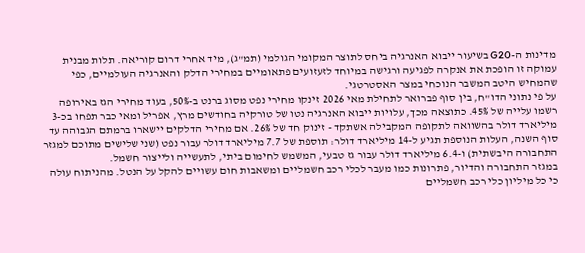מדינות ה-G20 בשיעור ייבוא האנרגיה ביחס לתוצר המקומי הגולמי (תמ"ג), מיד אחרי דרום קוריאה. תלות מבנית עמוקה זו הופכת את אנקרה לפגיעה ורגישה במיוחד לזעזועים פתאומיים במחירי הדלק והאנרגיה העולמיים, כפי שהמחיש היטב המשבר הנוכחי במצר האסטרטגי.
על פי נתוני הדו"ח, בין סוף פברואר לתחילת מאי 2026 זינקו מחירי נפט מסוג ברנט ב-50%, בעוד מחירי הגז באירופה רשמו עלייה של 45%. כתוצאה מכך, עלויות ייבוא האנרגיה נטו של טורקיה בחודשים מרץ, אפריל ומאי כבר תפחו בכ-3 מיליארד דולר בהשוואה לתקופה המקבילה אשתקד - זינוק חד של 26%. אם מחירי הדלקים יישארו ברמתם הגבוהה עד סוף השנה, העלות הנוספת תגיע ל-14 מיליארד דולר: תוספת של 7.7 מיליארד דולר עבור נפט (שני שלישים מתוכם למגזר התחבורה היבשתית) ו-6.4 מיליארד דולר עבור גז טבעי, המשמש לחימום ביתי, לתעשייה ולייצור חשמל.
במגזר התחבורה והדיור, פתרונות כמו מעבר לכלי רכב חשמליים ומשאבות חום עשויים להקל על הנטל. מהניתוח עולה כי כל מיליון כלי רכב חשמליים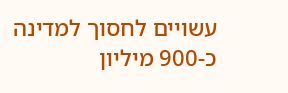עשויים לחסוך למדינה כ-900 מיליון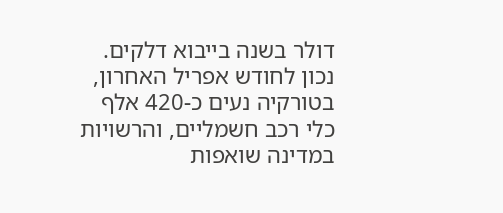דולר בשנה בייבוא דלקים. נכון לחודש אפריל האחרון, בטורקיה נעים כ-420 אלף כלי רכב חשמליים, והרשויות במדינה שואפות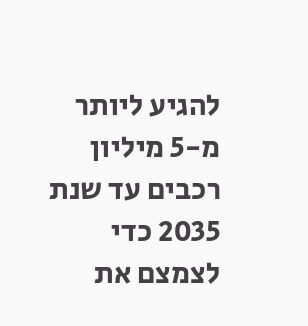להגיע ליותר מ-5 מיליון רכבים עד שנת 2035 כדי לצמצם את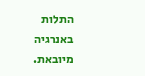התלות באנרגיה מיובאת.